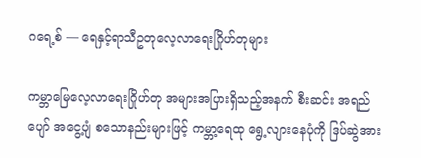ဂရေ့စ် — ရေနှင့်ရာသီဥတုလေ့လာရေးဂြိုဟ်တုများ

ကမ္ဘာမြေလေ့လာရေးဂြိုဟ်တု အများအပြားရှိသည့်အနက် စီးဆင်း အရည်ပျော် အငွေ့ပျံ စသောနည်းများဖြင့် ကမ္ဘာ့ရေထု ရွေ့လျားနေပုံကို ဒြပ်ဆွဲအား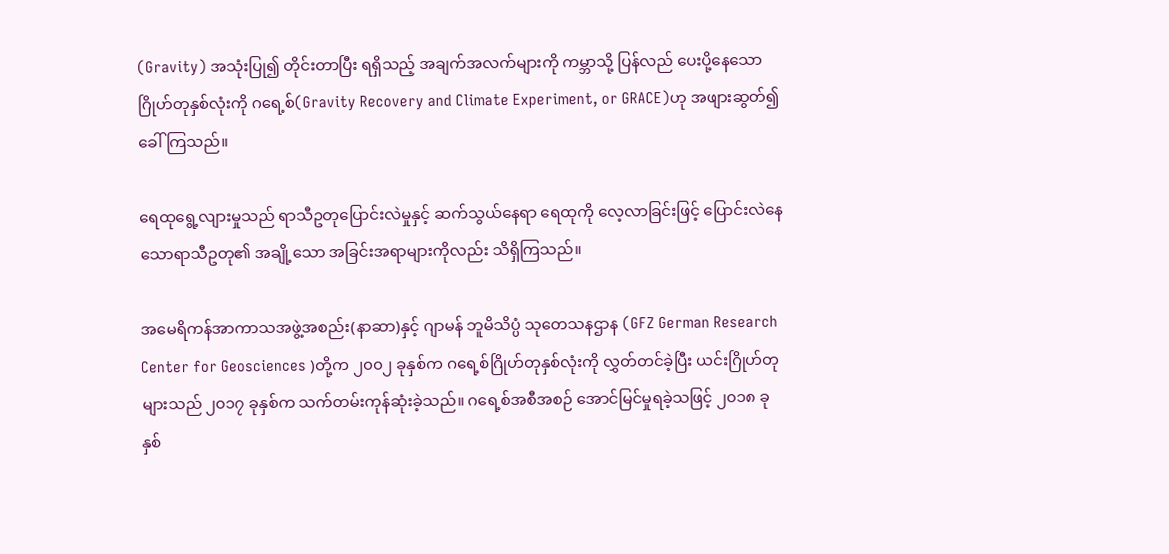(Gravity) အသုံးပြု၍ တိုင်းတာပြီး ရရှိသည့် အချက်အလက်များကို ကမ္ဘာသို့ ပြန်လည် ပေးပို့နေသော ဂြိုဟ်တုနှစ်လုံးကို ဂရေ့စ်(Gravity Recovery and Climate Experiment, or GRACE)ဟု အဖျားဆွတ်၍ ခေါ်ကြသည်။

ရေထုရွေ့လျားမှုသည် ရာသီဥတုပြောင်းလဲမှုနှင့် ဆက်သွယ်နေရာ ရေထုကို လေ့လာခြင်းဖြင့် ပြောင်းလဲနေသောရာသီဥတု၏ အချို့သော အခြင်းအရာများကိုလည်း သိရှိကြသည်။

အမေရိကန်အာကာသအဖွဲ့အစည်း(နာဆာ)နှင့် ဂျာမန် ဘူမိသိပ္ပံ သုတေသနဌာန (GFZ German Research Center for Geosciences )တို့က ၂၀၀၂ ခုနှစ်က ဂရေ့စ်ဂြိုဟ်တုနှစ်လုံးကို လွှတ်တင်ခဲ့ပြီး ယင်းဂြိုဟ်တုများသည် ၂၀၁၇ ခုနှစ်က သက်တမ်းကုန်ဆုံးခဲ့သည်။ ဂရေ့စ်အစီအစဉ် အောင်မြင်မှုရခဲ့သဖြင့် ၂၀၁၈ ခုနှစ်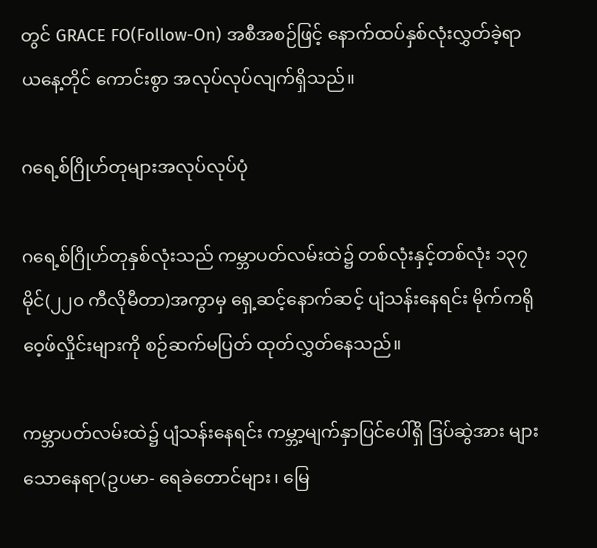တွင် GRACE FO(Follow-On) အစီအစဉ်ဖြင့် နောက်ထပ်နှစ်လုံးလွှတ်ခဲ့ရာ ယနေ့တိုင် ကောင်းစွာ အလုပ်လုပ်လျက်ရှိသည်။

ဂရေ့စ်ဂြိုဟ်တုများအလုပ်လုပ်ပုံ

ဂရေ့စ်ဂြိုဟ်တုနှစ်လုံးသည် ကမ္ဘာပတ်လမ်းထဲ၌ တစ်လုံးနှင့်တစ်လုံး ၁၃၇ မိုင်(၂၂၀ ကီလိုမီတာ)အကွာမှ ရှေ့ဆင့်နောက်ဆင့် ပျံသန်းနေရင်း မိုက်ကရိုဝေ့ဖ်လှိုင်းများကို စဉ်ဆက်မပြတ် ထုတ်လွှတ်နေသည်။

ကမ္ဘာပတ်လမ်းထဲ၌ ပျံသန်းနေရင်း ကမ္ဘာ့မျက်နှာပြင်ပေါ်ရှိ ဒြပ်ဆွဲအား များသောနေရာ(ဥပမာ- ရေခဲတောင်များ၊ မြေ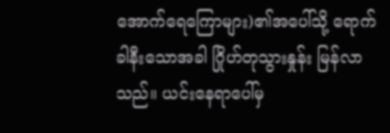အောက်ရေကြောများ)၏အပေါ်သို့ ရောက်ခါနီးသောအခါ ဂြိုဟ်တုသွားနှုန်း မြန်လာသည်။ ယင်းနေရာပေါ်မှ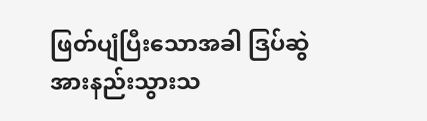ဖြတ်ပျံပြီးသောအခါ ဒြပ်ဆွဲအားနည်းသွားသ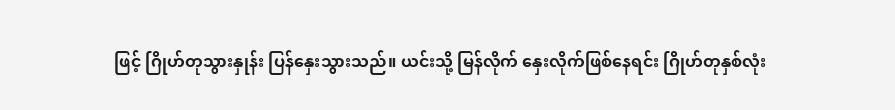ဖြင့် ဂြိုဟ်တုသွားနှုန်း ပြန်နှေးသွားသည်။ ယင်းသို့ မြန်လိုက် နှေးလိုက်ဖြစ်နေရင်း ဂြိုဟ်တုနှစ်လုံး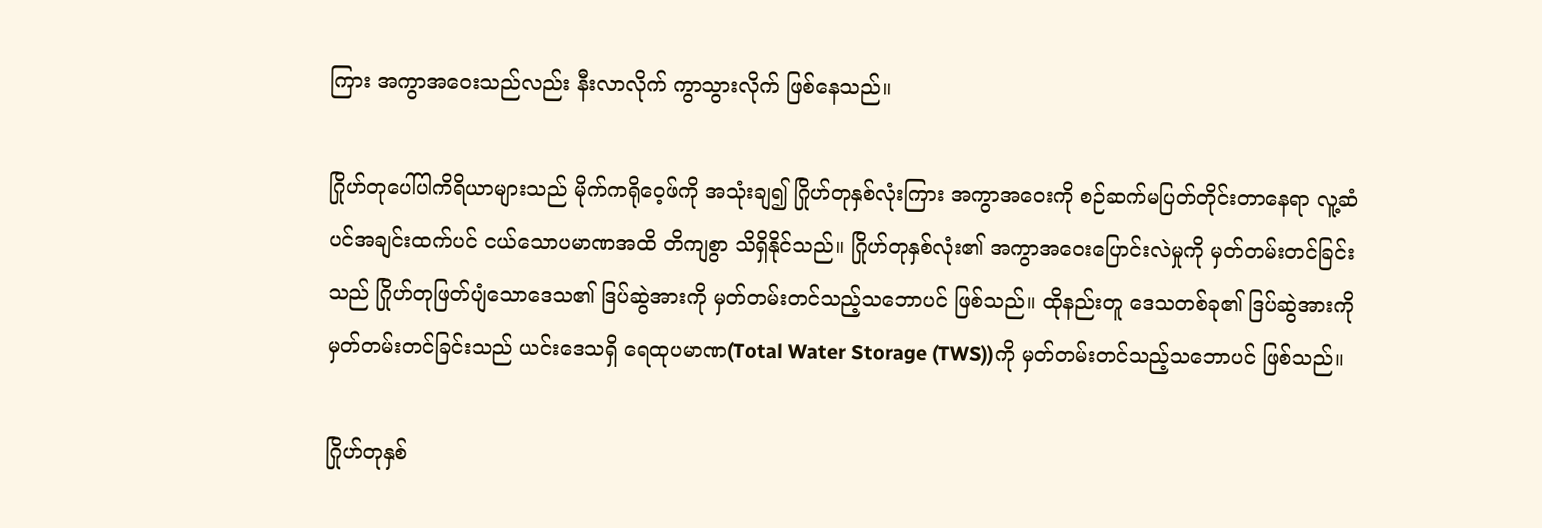ကြား အကွာအဝေးသည်လည်း နီးလာလိုက် ကွာသွားလိုက် ဖြစ်နေသည်။

ဂြိုဟ်တုပေါ်ပါကိရိယာများသည် မိုက်ကရိုဝေ့ဖ်ကို အသုံးချ၍ ဂြိုဟ်တုနှစ်လုံးကြား အကွာအဝေးကို စဉ်ဆက်မပြတ်တိုင်းတာနေရာ လူ့ဆံပင်အချင်းထက်ပင် ငယ်သောပမာဏအထိ တိကျစွာ သိရှိနိုင်သည်။ ဂြိုဟ်တုနှစ်လုံး၏ အကွာအဝေးပြောင်းလဲမှုကို မှတ်တမ်းတင်ခြင်းသည် ဂြိုဟ်တုဖြတ်ပျံသောဒေသ၏ ဒြပ်ဆွဲအားကို မှတ်တမ်းတင်သည့်သဘောပင် ဖြစ်သည်။ ထိုနည်းတူ ဒေသတစ်ခု၏ ဒြပ်ဆွဲအားကို မှတ်တမ်းတင်ခြင်းသည် ယင်းဒေသရှိ ရေထုပမာဏ(Total Water Storage (TWS))ကို မှတ်တမ်းတင်သည့်သဘောပင် ဖြစ်သည်။

ဂြိုဟ်တုနှစ်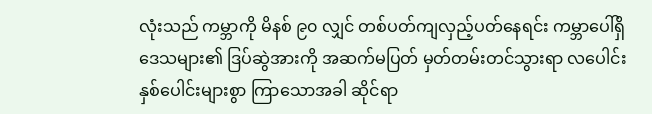လုံးသည် ကမ္ဘာကို မိနစ် ၉၀ လျှင် တစ်ပတ်ကျလှည့်ပတ်နေရင်း ကမ္ဘာပေါ်ရှိဒေသများ၏ ဒြပ်ဆွဲအားကို အဆက်မပြတ် မှတ်တမ်းတင်သွားရာ လပေါင်း နှစ်ပေါင်းများစွာ ကြာသောအခါ ဆိုင်ရာ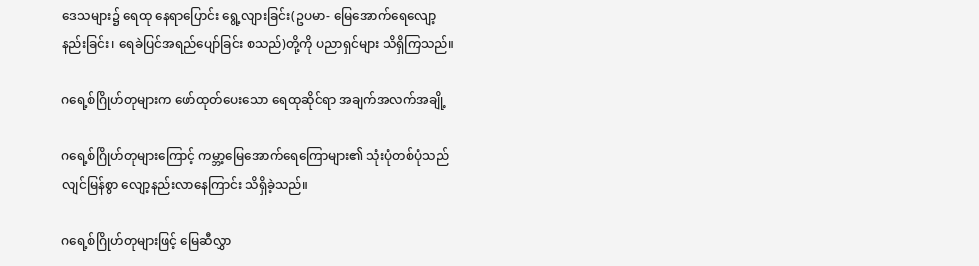ဒေသများ၌ ရေထု နေရာပြောင်း ရွေ့လျားခြင်း(ဥပမာ- မြေအောက်ရေလျော့နည်းခြင်း၊ ရေခဲပြင်အရည်ပျော်ခြင်း စသည်)တို့ကို ပညာရှင်များ သိရှိကြသည်။

ဂရေ့စ်ဂြိုဟ်တုများက ဖော်ထုတ်ပေးသော ရေထုဆိုင်ရာ အချက်အလက်အချို့

ဂရေ့စ်ဂြိုဟ်တုများကြောင့် ကမ္ဘာ့မြေအောက်ရေကြောများ၏ သုံးပုံတစ်ပုံသည် လျင်မြန်စွာ လျော့နည်းလာနေကြာင်း သိရှိခဲ့သည်။

ဂရေ့စ်ဂြိုဟ်တုများဖြင့် မြေဆီလွှာ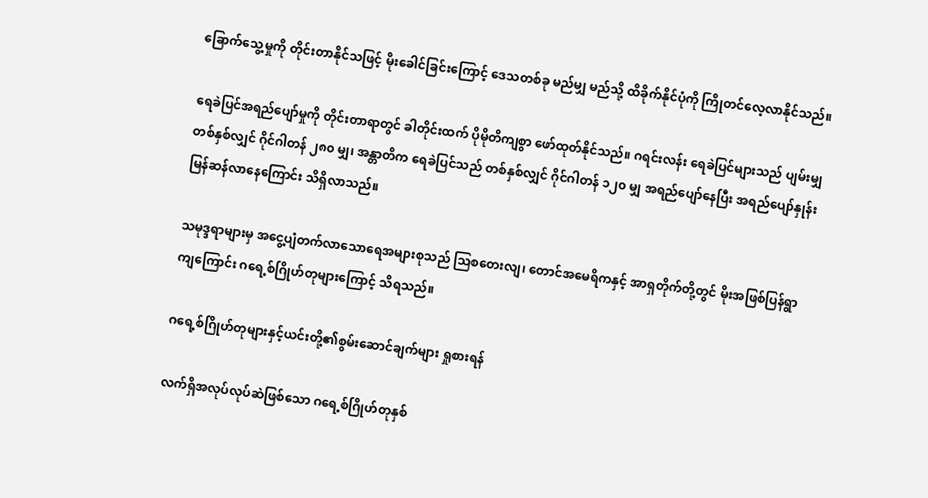ခြောက်သွေ့မှုကို တိုင်းတာနိုင်သဖြင့် မိုးခေါင်ခြင်းကြောင့် ဒေသတစ်ခု မည်မျှ မည်သို့ ထိခိုက်နိုင်ပုံကို ကြိုတင်လေ့လာနိုင်သည်။

ရေခဲပြင်အရည်ပျော်မှုကို တိုင်းတာရာတွင် ခါတိုင်းထက် ပိုမိုတိကျစွာ ဖော်ထုတ်နိုင်သည်။ ဂရင်းလန်း ရေခဲပြင်များသည် ပျမ်းမျှတစ်နှစ်လျှင် ဂိုင်ဂါတန် ၂၈၀ မျှ၊ အန္တာတိက ရေခဲပြင်သည် တစ်နှစ်လျှင် ဂိုင်ဂါတန် ၁၂၀ မျှ အရည်ပျော်နေပြီး အရည်ပျော်နှုန်း မြန်ဆန်လာနေကြောင်း သိရှိလာသည်။

သမုဒ္ဒရာများမှ အငွေ့ပျံတက်လာသောရေအများစုသည် သြစတေးလျ၊ တောင်အမေရိကနှင့် အာရှတိုက်တို့တွင် မိုးအဖြစ်ပြန်ရွာကျကြောင်း ဂရေ့စ်ဂြိုဟ်တုများကြောင့် သိရသည်။

ဂရေ့စ်ဂြိုဟ်တုများနှင့်ယင်းတို့၏စွမ်းဆောင်ချက်များ ရှုစားရန်

လက်ရှိအလုပ်လုပ်ဆဲဖြစ်သော ဂရေ့စ်ဂြိုဟ်တုနှစ်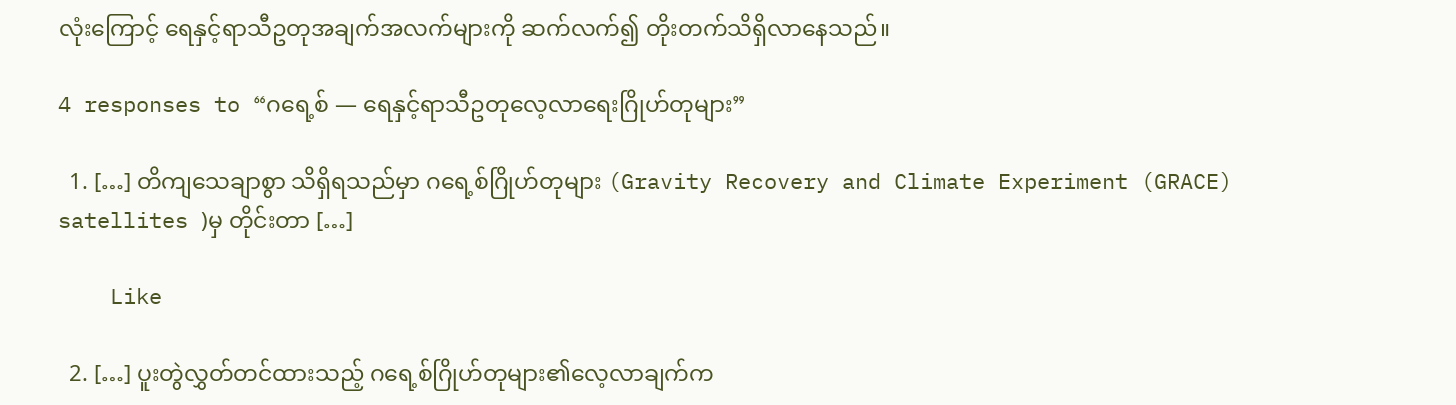လုံးကြောင့် ရေနှင့်ရာသီဥတုအချက်အလက်များကို ဆက်လက်၍ တိုးတက်သိရှိလာနေသည်။

4 responses to “ဂရေ့စ် — ရေနှင့်ရာသီဥတုလေ့လာရေးဂြိုဟ်တုများ”

  1. […] တိကျသေချာစွာ သိရှိရသည်မှာ ဂရေ့စ်ဂြိုဟ်တုများ (Gravity Recovery and Climate Experiment (GRACE) satellites )မှ တိုင်းတာ […]

    Like

  2. […] ပူးတွဲလွှတ်တင်ထားသည့် ဂရေ့စ်ဂြိုဟ်တုများ၏လေ့လာချက်က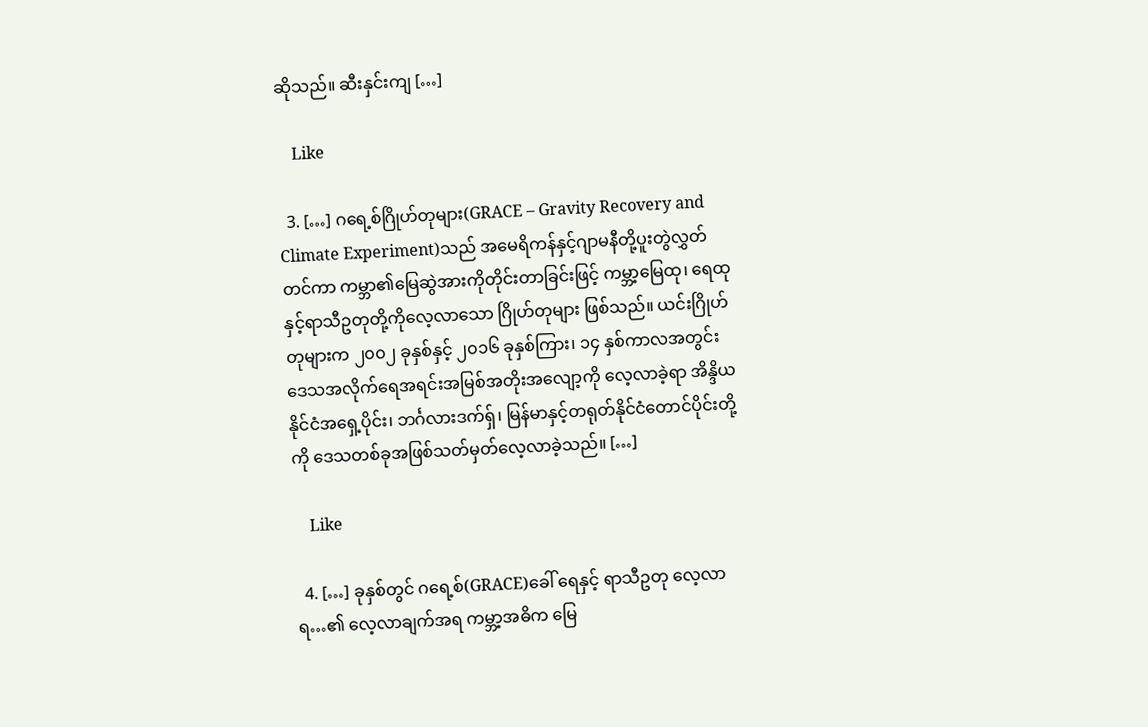ဆိုသည်။ ဆီးနှင်းကျ […]

    Like

  3. […] ဂရေ့စ်ဂြိုဟ်တုများ(GRACE – Gravity Recovery and Climate Experiment)သည် အမေရိကန်နှင့်ဂျာမနီတို့ပူးတွဲလွှတ်တင်ကာ ကမ္ဘာ၏မြေဆွဲအားကိုတိုင်းတာခြင်းဖြင့် ကမ္ဘာ့မြေထု၊ ရေထုနှင့်ရာသီဥတုတို့ကိုလေ့လာသော ဂြိုဟ်တုများ ဖြစ်သည်။ ယင်းဂြိုဟ်တုများက ၂၀၀၂ ခုနှစ်နှင့် ၂၀၁၆ ခုနှစ်ကြား၊ ၁၄ နှစ်ကာလအတွင်း ဒေသအလိုက်ရေအရင်းအမြစ်အတိုးအလျော့ကို လေ့လာခဲ့ရာ အိန္ဒိယနိုင်ငံအရှေ့ပိုင်း၊ ဘင်္ဂလားဒက်ရှ်၊ မြန်မာနှင့်တရုတ်နိုင်ငံတောင်ပိုင်းတို့ကို ဒေသတစ်ခုအဖြစ်သတ်မှတ်လေ့လာခဲ့သည်။ […]

    Like

  4. […] ခုနှစ်တွင် ဂရေ့စ်(GRACE)ခေါ် ရေနှင့် ရာသီဥတု လေ့လာရ…၏ လေ့လာချက်အရ ကမ္ဘာ့အဓိက မြေ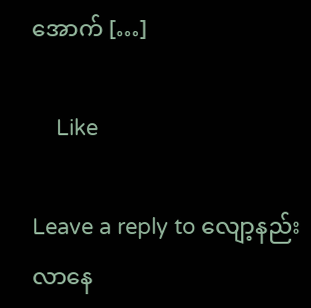အောက် […]

    Like

Leave a reply to လျော့နည်းလာနေ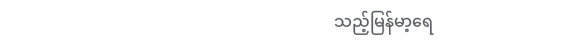သည့်မြန်မာ့ရေ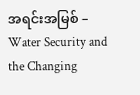အရင်းအမြစ် – Water Security and the Changing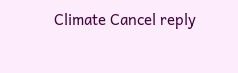Climate Cancel reply